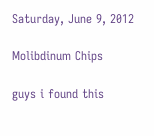Saturday, June 9, 2012

Molibdinum Chips

guys i found this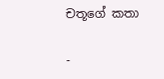චතූගේ කතා

-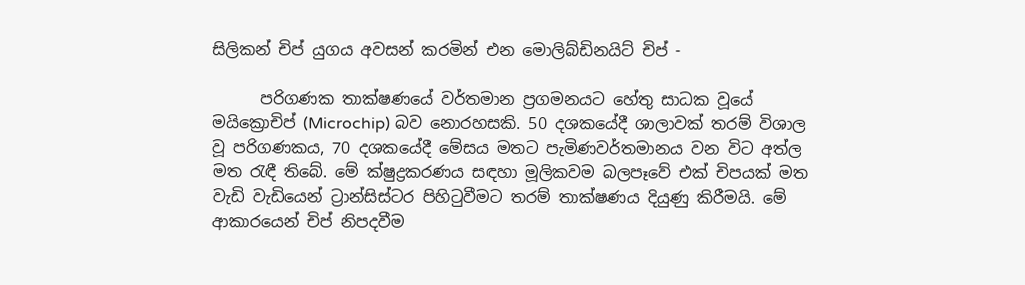සිලිකන් චිප් යුගය අවසන් කරමින් එන මොලිබ්ඩිනයිට් චිප් -

      පරිගණක තාක්ෂණයේ වර්තමාන ප්‍රගමනයට හේතු සාධක වූයේ මයික්‍රොචිප් (Microchip) බව නොරහසකි. 50 දශකයේදී ශාලාවක් තරම් විශාල වූ පරිගණකය, 70 දශකයේදී මේසය මතට පැමිණවර්තමානය වන විට අත්ල මත රැඳී තිබේ. මේ ක්ෂුද්‍රකරණය සඳහා මූලිකවම බලපෑවේ එක් චිපයක් මත වැඩි වැඩියෙන් ට්‍රාන්සිස්ටර පිහිටුවීමට තරම් තාක්ෂණය දියුණු කිරීමයි. මේ ආකාරයෙන් චිප් නිපදවීම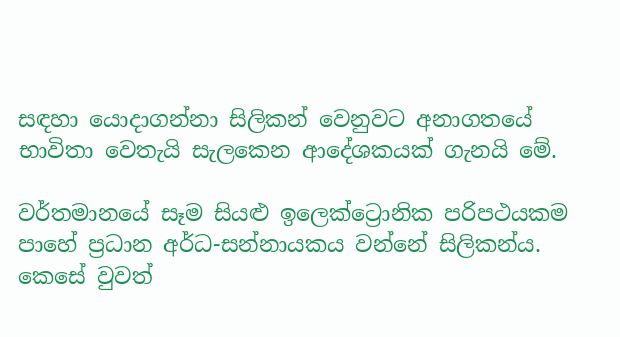සඳහා යොදාගන්නා සිලිකන් වෙනුවට අනාගතයේ භාවිතා වෙතැයි සැලකෙන ආදේශකයක් ගැනයි මේ.

වර්තමානයේ සෑම සියළු ඉලෙක්ට්‍රොනික පරිපථයකම පාහේ ප්‍රධාන අර්ධ-සන්නායකය වන්නේ සිලිකන්ය. කෙසේ වුවත්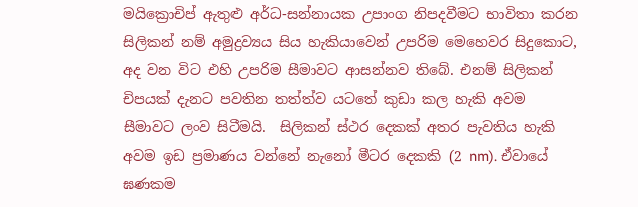මයික්‍රොචිප් ඇතුළු අර්ධ-සන්නායක උපාංග නිපදවීමට භාවිතා කරන සිලිකන් නම් අමුද්‍රව්‍යය සිය හැකියාවෙන් උපරිම මෙහෙවර සිදුකොට, අද වන විට එහි උපරිම සීමාවට ආසන්නව තිබේ. එනම් සිලිකන් චිපයක් දැනට පවතින තත්ත්ව යටතේ කුඩා කල හැකි අවම සීමාවට ලංව සිටීමයි.  සිලිකන් ස්ථර දෙකක් අතර පැවතිය හැකි අවම ඉඩ ප්‍රමාණය වන්නේ නැනෝ මීටර දෙකකි (2 nm). ඒවායේ ඝණකම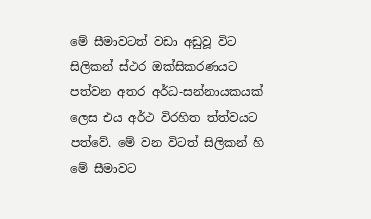මේ සීමාවටත් වඩා අඩුවූ විට සිලිකන් ස්ථර ඔක්සිකරණයට පත්වන අතර අර්ධ-සන්නායකයක් ලෙස එය අර්ථ විරහිත ත්ත්වයට පත්වේ. මේ වන විටත් සිලිකන් හි මේ සීමාවට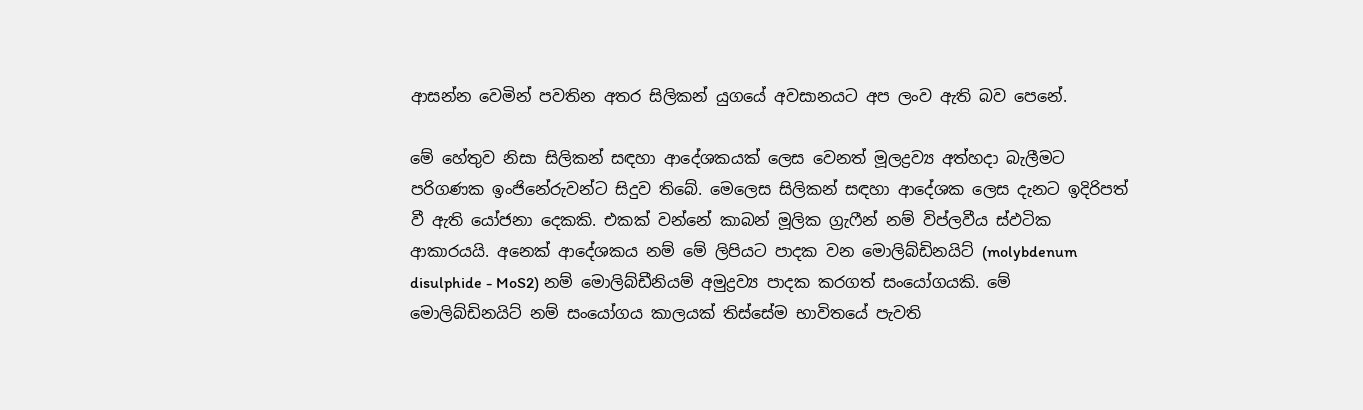ආසන්න වෙමින් පවතින අතර සිලිකන් යුගයේ අවසානයට අප ලංව ඇති බව පෙනේ.

මේ හේතුව නිසා සිලිකන් සඳහා ආදේශකයක් ලෙස වෙනත් මූලද්‍රව්‍ය අත්හදා බැලීමට පරිගණක ඉංජිනේරුවන්ට සිදුව තිබේ. මෙලෙස සිලිකන් සඳහා ආදේශක ලෙස දැනට ඉදිරිපත් වී ඇති යෝජනා දෙකකි. එකක් වන්නේ කාබන් මූලික ග්‍රැෆීන් නම් විප්ලවීය ස්ඵටික ආකාරයයි. අනෙක් ආදේශකය නම් මේ ලිපියට පාදක වන මොලිබ්ඩිනයිට් (molybdenum disulphide - MoS2) නම් මොලිබ්ඩීනියම් අමුද්‍රව්‍ය පාදක කරගත් සංයෝගයකි. මේ මොලිබ්ඩිනයිට් නම් සංයෝගය කාලයක් තිස්සේම භාවිතයේ පැවති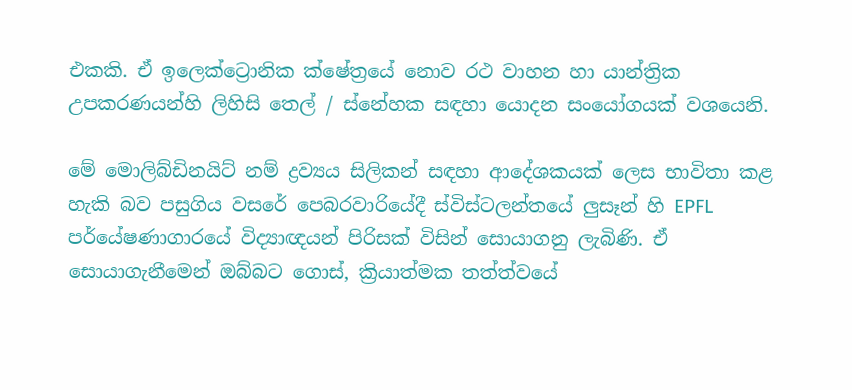එකකි. ඒ ඉලෙක්ට්‍රොනික ක්ෂේත්‍රයේ නොව රථ වාහන හා යාන්ත්‍රික උපකරණයන්හි ලිහිසි තෙල් / ස්නේහක සඳහා යොදන සංයෝගයක් වශයෙනි.

මේ මොලිබ්ඩිනයිට් නම් ද්‍රව්‍යය සිලිකන් සඳහා ආදේශකයක් ලෙස භාවිතා කළ හැකි බව පසුගිය වසරේ පෙබරවාරියේදී ස්විස්ටලන්තයේ ලුසෑන් හි EPFL පර්යේෂණාගාරයේ විද්‍යාඥයන් පිරිසක් විසින් සොයාගනු ලැබිණි. ඒ සොයාගැනීමෙන් ඔබ්බට ගොස්, ක්‍රියාත්මක තත්ත්වයේ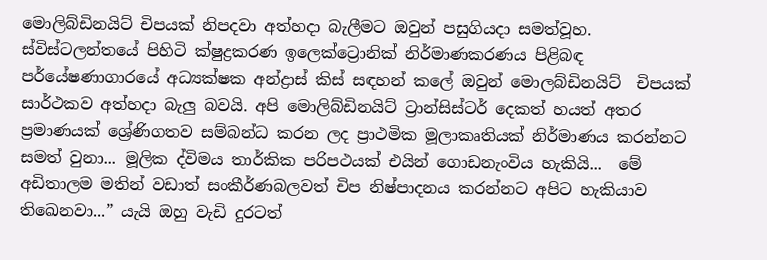මොලිබ්ඩිනයිට් චිපයක් නිපදවා අත්හදා බැලීමට ඔවුන් පසුගියදා සමත්වූහ. ස්විස්ටලන්තයේ පිහිටි ක්ෂුද්‍රකරණ ඉලෙක්ට්‍රොනික් නිර්මාණකරණය පිළිබඳ පර්යේෂණාගාරයේ අධ්‍යක්ෂක අන්ද්‍රාස් කිස් සඳහන් කලේ ඔවුන් මොලබ්ඩිනයිට්  චිපයක් සාර්ථකව අත්හදා බැලු බවයි. අපි මොලිබ්ඩිනයිට් ට්‍රාන්සිස්ටර් දෙකත් හයත් අතර ප්‍රමාණයක් ශ්‍රේණිගතව සම්බන්ධ කරන ලද ප්‍රාථමික මූලාකෘතියක් නිර්මාණය කරන්නට සමත් වුනා... මූලික ද්විමය තාර්කික පරිපථයක් එයින් ගොඩනැංවිය හැකියි...  මේ අඩිතාලම මතින් වඩාත් සංකීර්ණබලවත් චිප නිෂ්පාදනය කරන්නට අපිට හැකියාව තිඛෙනවා...” යැයි ඔහු වැඩි දුරටත්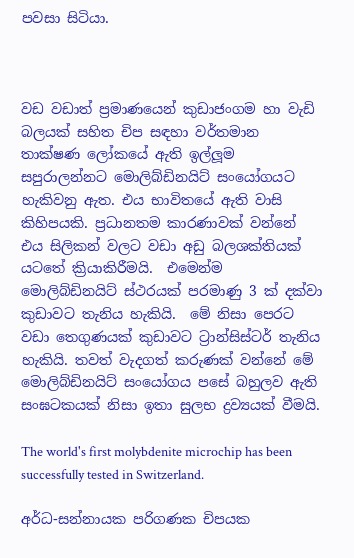පවසා සිටියා.



වඩ වඩාත් ප්‍රමාණයෙන් කුඩාජංගම හා වැඩි බලයක් සහිත චිප සඳහා වර්තමාන තාක්ෂණ ලෝකයේ ඇති ඉල්ලූම සපුරාලන්නට මොලිබ්ඩිනයිට් සංයෝගයට හැකිවනු ඇත. එය භාවිතයේ ඇති වාසි කිහිපයකි. ප්‍රධානතම කාරණාවක් වන්නේ එය සිලිකන් වලට වඩා අඩු බලශක්තියක් යටතේ ක්‍රියාකිරීමයි.  එමෙන්ම මොලිබ්ඩිනයිට් ස්ථරයක් පරමාණු 3 ක් දක්වා කුඩාවට තැනිය හැකියි.  මේ නිසා පෙරට වඩා තෙගුණයක් කුඩාවට ට්‍රාන්සිස්ටර් තැනිය හැකියි. තවත් වැදගත් කරුණක් වන්නේ මේ මොලිබ්ඩිනයිට් සංයෝගය පසේ බහුලව ඇති සංඝටකයක් නිසා ඉතා සුලභ ද්‍රව්‍යයක් වීමයි.

The world's first molybdenite microchip has been successfully tested in Switzerland.

අර්ධ-සන්නායක පරිගණක චිපයක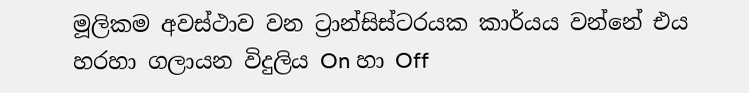මූලිකම අවස්ථාව වන ට්‍රාන්සිස්ටරයක කාර්යය වන්නේ එය හරහා ගලායන විදුලිය On හා Off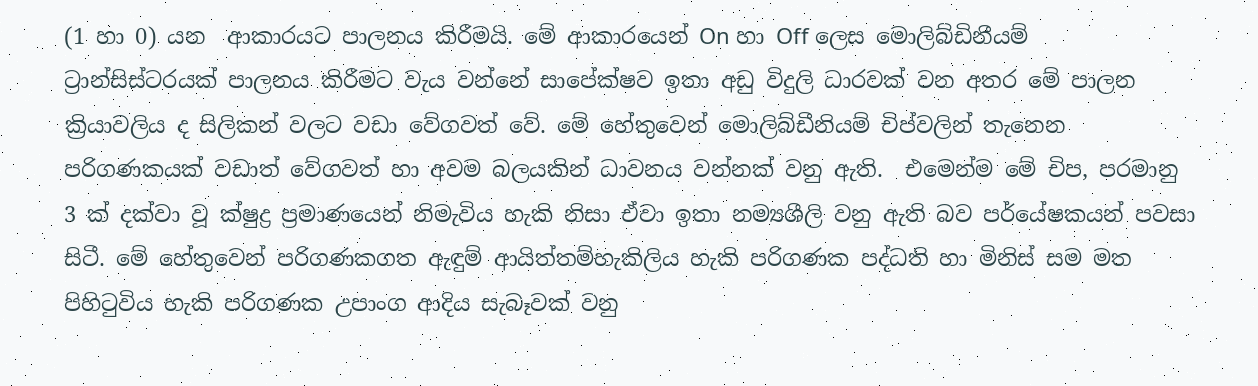(1 හා 0) යන  ආකාරයට පාලනය කිරීමයි. මේ ආකාරයෙන් On හා Off ලෙස මොලිබ්ඩිනීයම්  ට්‍රාන්සිස්ටරයක් පාලනය කිරීමට වැය වන්නේ සාපේක්ෂව ඉතා අඩු විදුලි ධාරවක් වන අතර මේ පාලන ක්‍රියාවලිය ද සිලිකන් වලට වඩා වේගවත් වේ. මේ හේතුවෙන් මොලිබ්ඩීනියම් චිප්වලින් තැනෙන පරිගණකයක් වඩාත් වේගවත් හා අවම බලයකින් ධාවනය වන්නක් වනු ඇති.  එමෙන්ම මේ චිප, පරමානු 3 ක් දක්වා වූ ක්ෂුද්‍ර ප්‍රමාණයෙන් නිමැවිය හැකි නිසා ඒවා ඉතා නම්‍යශීලි වනු ඇති බව පර්යේෂකයන් පවසා සිටී. මේ හේතුවෙන් පරිගණකගත ඇඳුම් ආයිත්තම්හැකිලිය හැකි පරිගණක පද්ධති හා මිනිස් සම මත පිහිටුවිය හැකි පරිගණක උපාංග ආදිය සැබෑවක් වනු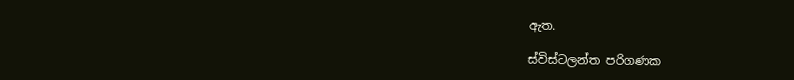ඇත.

ස්විස්ටලන්ත පරිගණක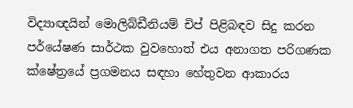විද්‍යාඥයින් මොලිබ්ඩීනියම් චිප් පිළිබඳව සිදු කරන පර්යේෂණ සාර්ථක වුවහොත් එය අනාගත පරිගණක ක්ෂේත්‍රයේ ප්‍රගමනය සඳහා හේතුවන ආකාරය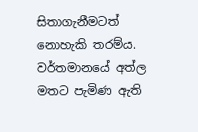සිතාගැනීමටත් නොහැකි තරම්ය. වර්තමානයේ අත්ල මතට පැමිණ ඇති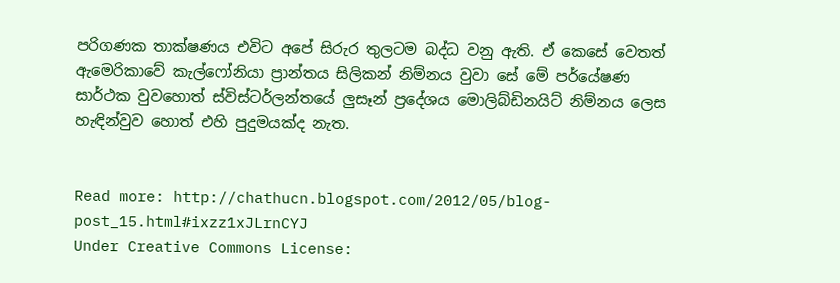පරිගණක තාක්ෂණය එවිට අපේ සිරුර තුලටම බද්ධ වනු ඇති. ඒ කෙසේ වෙතත් ඇමෙරිකාවේ කැල්ෆෝනියා ප්‍රාන්තය සිලිකන් නිම්නය වුවා සේ මේ පර්යේෂණ සාර්ථක වුවහොත් ස්විස්ටර්ලන්තයේ ලුසෑන් ප්‍රදේශය මොලිබ්ඩිනයිට් නිම්නය ලෙස හැඳින්වුව හොත් එහි පුදුමයක්ද නැත.


Read more: http://chathucn.blogspot.com/2012/05/blog-post_15.html#ixzz1xJLrnCYJ
Under Creative Commons License: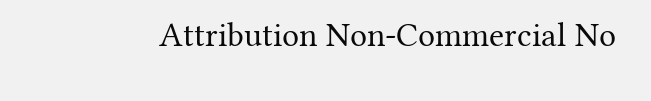Attribution Non-Commercial No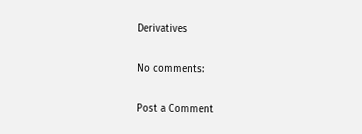Derivatives

No comments:

Post a Comment